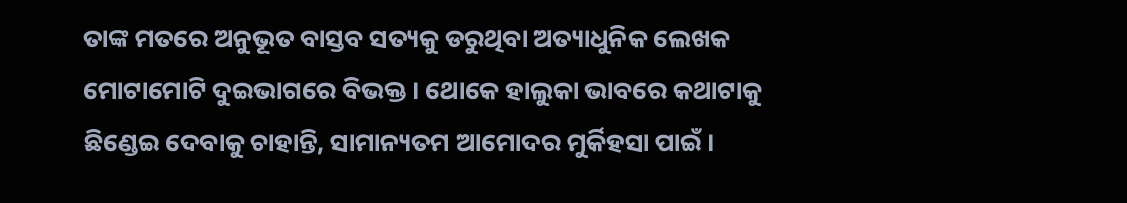ତାଙ୍କ ମତରେ ଅନୁଭୂତ ବାସ୍ତବ ସତ୍ୟକୁ ଡରୁଥିବା ଅତ୍ୟାଧୁନିକ ଲେଖକ ମୋଟାମୋଟି ଦୁଇଭାଗରେ ବିଭକ୍ତ । ଥୋକେ ହାଲୁକା ଭାବରେ କଥାଟାକୁ ଛିଣ୍ଡେଇ ଦେବାକୁ ଚାହାନ୍ତି, ସାମାନ୍ୟତମ ଆମୋଦର ମୁର୍କିହସା ପାଇଁ ।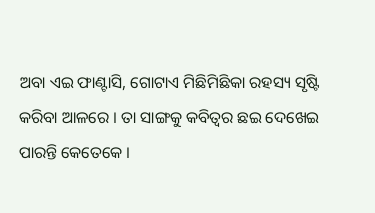ଅବା ଏଇ ଫାଣ୍ଟାସି, ଗୋଟାଏ ମିଛିମିଛିକା ରହସ୍ୟ ସୃଷ୍ଟି କରିବା ଆଳରେ । ତା ସାଙ୍ଗକୁ କବିତ୍ୱର ଛଇ ଦେଖେଇ ପାରନ୍ତି କେତେକେ ।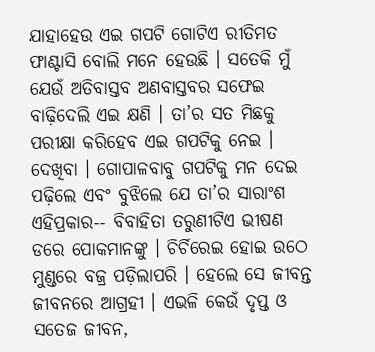ଯାହାହେଉ ଏଇ ଗପଟି ଗୋଟିଏ ରୀତିମତ ଫାଣ୍ଟାସି ବୋଲି ମନେ ହେଉଛି । ସତେକି ମୁଁ ଯେଉଁ ଅତିବାସ୍ତବ ଅଣବାସ୍ତବର ସଫେଇ ବାଢ଼ିଦେଲି ଏଇ କ୍ଷଣି । ତା’ର ସତ ମିଛକୁ ପରୀକ୍ଷା କରିହେବ ଏଇ ଗପଟିକୁ ନେଇ । ଦେଖିବା । ଗୋପାଳବାବୁ ଗପଟିକୁ ମନ ଦେଇ ପଢ଼ିଲେ ଏବଂ ବୁଝିଲେ ଯେ ତା’ର ସାରାଂଶ ଏହିପ୍ରକାର-- ବିବାହିତା ତରୁଣୀଟିଏ ଭୀଷଣ ଡରେ ପୋକମାନଙ୍କୁ । ଚିର୍ଚିରେଇ ହୋଇ ଉଠେ ମୁଣ୍ଡରେ ବଜ୍ର ପଡ଼ିଲାପରି । ହେଲେ ସେ ଜୀବନ୍ତ ଜୀବନରେ ଆଗ୍ରହୀ । ଏଭଳି କେଉଁ ଦୃପ୍ତ ଓ ସତେଜ ଜୀବନ,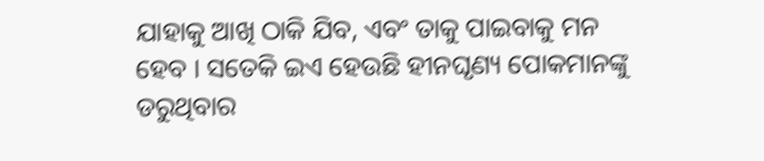ଯାହାକୁ ଆଖି ଠାକି ଯିବ, ଏବଂ ତାକୁ ପାଇବାକୁ ମନ ହେବ । ସତେକି ଇଏ ହେଉଛି ହୀନଘୃଣ୍ୟ ପୋକମାନଙ୍କୁ ଡରୁଥିବାର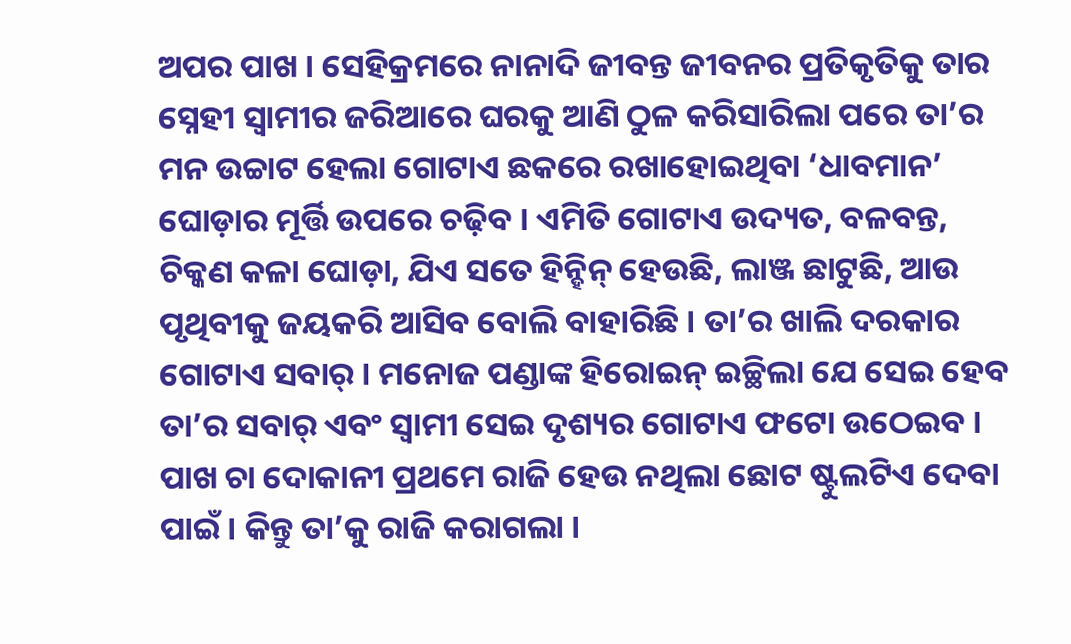ଅପର ପାଖ । ସେହିକ୍ରମରେ ନାନାଦି ଜୀବନ୍ତ ଜୀବନର ପ୍ରତିକୃତିକୁ ତାର ସ୍ନେହୀ ସ୍ୱାମୀର ଜରିଆରେ ଘରକୁ ଆଣି ଠୁଳ କରିସାରିଲା ପରେ ତା’ର ମନ ଉଚ୍ଚାଟ ହେଲା ଗୋଟାଏ ଛକରେ ରଖାହୋଇଥିବା ‘ଧାବମାନ’ ଘୋଡ଼ାର ମୂର୍ତ୍ତି ଉପରେ ଚଢ଼ିବ । ଏମିତି ଗୋଟାଏ ଉଦ୍ୟତ, ବଳବନ୍ତ, ଚିକ୍କଣ କଳା ଘୋଡ଼ା, ଯିଏ ସତେ ହିନ୍ହିନ୍ ହେଉଛି, ଲାଞ୍ଜ ଛାଟୁଛି, ଆଉ ପୃଥିବୀକୁ ଜୟକରି ଆସିବ ବୋଲି ବାହାରିଛି । ତା’ର ଖାଲି ଦରକାର ଗୋଟାଏ ସବାର୍ । ମନୋଜ ପଣ୍ଡାଙ୍କ ହିରୋଇନ୍ ଇଚ୍ଛିଲା ଯେ ସେଇ ହେବ ତା’ର ସବାର୍ ଏବଂ ସ୍ୱାମୀ ସେଇ ଦୃଶ୍ୟର ଗୋଟାଏ ଫଟୋ ଉଠେଇବ । ପାଖ ଚା ଦୋକାନୀ ପ୍ରଥମେ ରାଜି ହେଉ ନଥିଲା ଛୋଟ ଷ୍ଟୁଲଟିଏ ଦେବା ପାଇଁ । କିନ୍ତୁ ତା’କୁ ରାଜି କରାଗଲା ।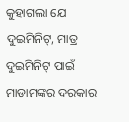କୁହାଗଲା ଯେ ଦୁଇମିନିଟ୍, ମାତ୍ର ଦୁଇମିନିଟ୍ ପାଇଁ ମାଡାମଙ୍କର ଦରକାର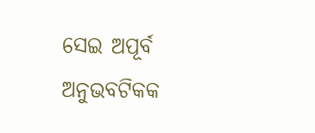ସେଇ ଅପୂର୍ବ ଅନୁଭବଟିକକ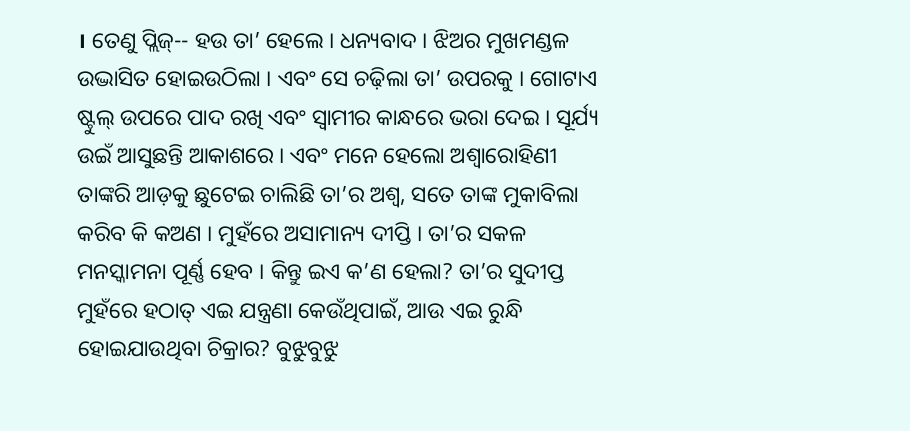। ତେଣୁ ପ୍ଲିଜ୍-- ହଉ ତା’ ହେଲେ । ଧନ୍ୟବାଦ । ଝିଅର ମୁଖମଣ୍ଡଳ ଉଦ୍ଭାସିତ ହୋଇଉଠିଲା । ଏବଂ ସେ ଚଢ଼ିଲା ତା’ ଉପରକୁ । ଗୋଟାଏ ଷ୍ଟୁଲ୍ ଉପରେ ପାଦ ରଖି ଏବଂ ସ୍ୱାମୀର କାନ୍ଧରେ ଭରା ଦେଇ । ସୂର୍ଯ୍ୟ ଉଇଁ ଆସୁଛନ୍ତି ଆକାଶରେ । ଏବଂ ମନେ ହେଲୋ ଅଶ୍ୱାରୋହିଣୀ ତାଙ୍କରି ଆଡ଼କୁ ଛୁଟେଇ ଚାଲିଛି ତା’ର ଅଶ୍ୱ, ସତେ ତାଙ୍କ ମୁକାବିଲା କରିବ କି କଅଣ । ମୁହଁରେ ଅସାମାନ୍ୟ ଦୀପ୍ତି । ତା’ର ସକଳ ମନସ୍କାମନା ପୂର୍ଣ୍ଣ ହେବ । କିନ୍ତୁ ଇଏ କ’ଣ ହେଲା? ତା’ର ସୁଦୀପ୍ତ ମୁହଁରେ ହଠାତ୍ ଏଇ ଯନ୍ତ୍ରଣା କେଉଁଥିପାଇଁ, ଆଉ ଏଇ ରୁନ୍ଧି ହୋଇଯାଉଥିବା ଚିକ୍ରାର? ବୁଝୁବୁଝୁ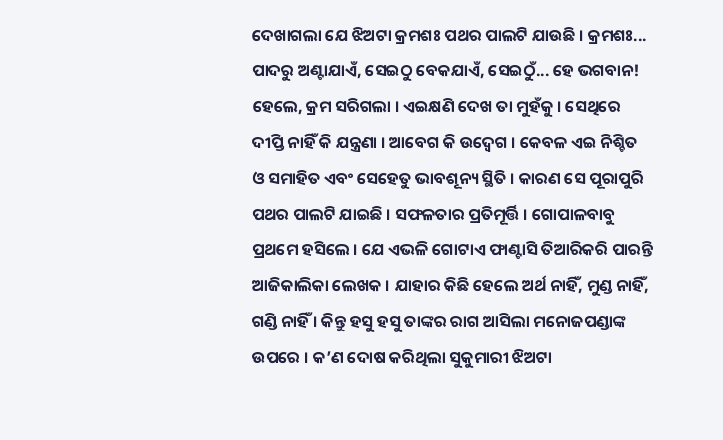ଦେଖାଗଲା ଯେ ଝିଅଟା କ୍ରମଶଃ ପଥର ପାଲଟି ଯାଉଛି । କ୍ରମଶଃ... ପାଦରୁ ଅଣ୍ଟାଯାଏଁ, ସେଇଠୁ ବେକଯାଏଁ, ସେଇଠୁଁ... ହେ ଭଗବାନ! ହେଲେ, କ୍ରମ ସରିଗଲା । ଏଇକ୍ଷଣି ଦେଖ ତା ମୁହଁକୁ । ସେଥିରେ ଦୀପ୍ତି ନାହିଁ କି ଯନ୍ତ୍ରଣା । ଆବେଗ କି ଉଦ୍ବେଗ । କେବଳ ଏଇ ନିଶ୍ଚିତ ଓ ସମାହିତ ଏବଂ ସେହେତୁ ଭାବଶୂନ୍ୟ ସ୍ଥିତି । କାରଣ ସେ ପୂରାପୁରି ପଥର ପାଲଟି ଯାଇଛି । ସଫଳତାର ପ୍ରତିମୂର୍ତ୍ତି । ଗୋପାଳବାବୁ ପ୍ରଥମେ ହସିଲେ । ଯେ ଏଭଳି ଗୋଟାଏ ଫାଣ୍ଟାସି ତିଆରିକରି ପାରନ୍ତି ଆଜିକାଲିକା ଲେଖକ । ଯାହାର କିଛି ହେଲେ ଅର୍ଥ ନାହିଁ, ମୁଣ୍ଡ ନାହିଁ, ଗଣ୍ଡି ନାହିଁ । କିନ୍ତୁ ହସୁ ହସୁ ତାଙ୍କର ରାଗ ଆସିଲା ମନୋଜପଣ୍ଡାଙ୍କ ଉପରେ । କ’ଣ ଦୋଷ କରିଥିଲା ସୁକୁମାରୀ ଝିଅଟା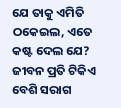ଯେ ତାକୁ ଏମିତି ଠକେଇଲ, ଏତେ କଷ୍ଟ ଦେଲ ଯେ? ଜୀବନ ପ୍ରତି ଟିକିଏ ବେଶି ସରାଗ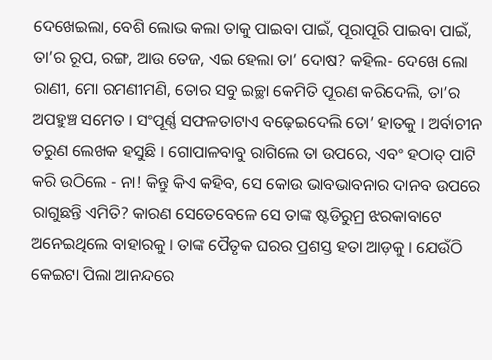ଦେଖେଇଲା, ବେଶି ଲୋଭ କଲା ତାକୁ ପାଇବା ପାଇଁ, ପୂରାପୂରି ପାଇବା ପାଇଁ, ତା’ର ରୂପ, ରଙ୍ଗ, ଆଉ ତେଜ, ଏଇ ହେଲା ତା’ ଦୋଷ? କହିଲ- ଦେଖେ ଲୋ ରାଣୀ, ମୋ ରମଣୀମଣି, ତୋର ସବୁ ଇଚ୍ଛା କେମିତି ପୂରଣ କରିଦେଲି, ତା’ର ଅପହୁଞ୍ଚ ସମେତ । ସଂପୂର୍ଣ୍ଣ ସଫଳତାଟାଏ ବଢ଼େଇଦେଲି ତୋ’ ହାତକୁ । ଅର୍ବାଚୀନ ତରୁଣ ଲେଖକ ହସୁଛି । ଗୋପାଳବାବୁ ରାଗିଲେ ତା ଉପରେ, ଏବଂ ହଠାତ୍ ପାଟି କରି ଉଠିଲେ - ନା! କିନ୍ତୁ କିଏ କହିବ, ସେ କୋଉ ଭାବଭାବନାର ଦାନବ ଉପରେ ରାଗୁଛନ୍ତି ଏମିତି? କାରଣ ସେତେବେଳେ ସେ ତାଙ୍କ ଷ୍ଟଡିରୁମ୍ର ଝରକାବାଟେ ଅନେଇଥିଲେ ବାହାରକୁ । ତାଙ୍କ ପୈତୃକ ଘରର ପ୍ରଶସ୍ତ ହତା ଆଡ଼କୁ । ଯେଉଁଠି କେଇଟା ପିଲା ଆନନ୍ଦରେ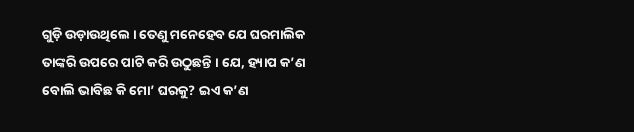ଗୁଡ଼ି ଉଡ଼ାଉଥିଲେ । ତେଣୁ ମନେହେବ ଯେ ଘରମାଲିକ ତାଙ୍କରି ଉପରେ ପାଟି କରି ଉଠୁଛନ୍ତି । ଯେ, ହ୍ୟାପ କ’ଣ ବୋଲି ଭାବିଛ କି ମୋ’ ଘରକୁ? ଇଏ କ’ଣ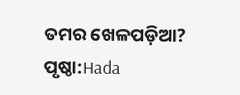ତମର ଖେଳପଡ଼ିଆ?
ପୃଷ୍ଠା:Hada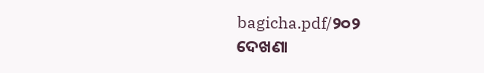bagicha.pdf/୨୦୨
ଦେଖଣା